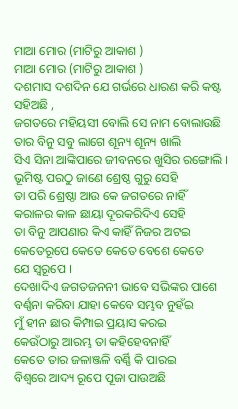ମାଆ ମୋର (ମାଟିରୁ ଆକାଶ )
ମାଆ ମୋର (ମାଟିରୁ ଆକାଶ )
ଦଶମାସ ଦଶଦିନ ଯେ ଗର୍ଭରେ ଧାରଣ କରି କଷ୍ଟ ସହିଅଛି ,
ଜଗତରେ ମହିୟସୀ ବୋଲି ସେ ନାମ ବୋଲାଉଛି
ତାର ବିନୁ ସବୁ ଲାଗେ ଶୂନ୍ୟ ଶୂନ୍ୟ ଖାଲି
ସିଏ ସିନା ଆଙ୍କିପାରେ ଜୀବନରେ ଖୁସିର ରଙ୍ଗୋଲି ।
ଭୂମିଷ୍ଟ ପରଠୁ ଜାଣେ ଶ୍ରେଷ୍ଠ ଗୁରୁ ସେହି
ତା ପରି ଶ୍ରେଷ୍ଠା ଆଉ କେ ଜଗତରେ ନାହିଁ
କରାଳର କାଳ ଛାୟା ଦୂରକରିଦିଏ ସେହି
ତା ବିନୁ ଆପଣାର କିଏ କାହିଁ ନିଜର ଅଟଇ
କେତେରୂପେ କେତେ କେତେ ବେଶେ କେତେ
ଯେ ସ୍ୱରୂପେ ।
ଦେଖାଦିଏ ଜଗତଜନନୀ ଭାବେ ସଭିଙ୍କର ପାଶେ
ବର୍ଣ୍ଣନା କରିବା ଯାହା କେବେ ସମ୍ଭବ ନୁହଁଇ
ମୁଁ ହୀନ ଛାର କିମ୍ପାଇ ପ୍ରୟାସ କରଇ
କେଉଁଠାରୁ ଆରମ୍ଭ ତା କହିହେବନାହିଁ
କେତେ ତାର ଜଳାଞ୍ଜଳି ବର୍ଣ୍ଣି କି ପାରଇ
ବିଶ୍ଵରେ ଆଦ୍ୟ ରୂପେ ପୂଜା ପାଉଅଛି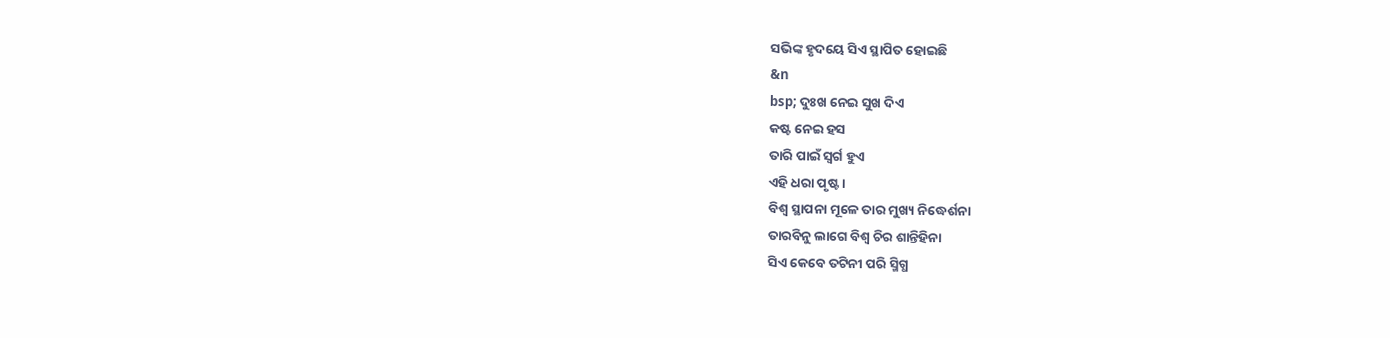ସଭିଙ୍କ ହୃଦୟେ ସିଏ ସ୍ଥାପିତ ହୋଇଛି
&n
bsp; ଦୁଃଖ ନେଇ ସୁଖ ଦିଏ
କଷ୍ଟ ନେଇ ହସ
ତାରି ପାଇଁ ସ୍ୱର୍ଗ ହୁଏ
ଏହି ଧରା ପୃଷ୍ଟ ।
ବିଶ୍ଵ ସ୍ଥାପନା ମୂଳେ ତାର ମୁଖ୍ୟ ନିଦ୍ଧେର୍ଶନା
ତାରବିନୁ ଲାଗେ ବିଶ୍ଵ ଚିର ଶାନ୍ତିହିନା
ସିଏ କେବେ ତଟିନୀ ପରି ସ୍ମିଗ୍ଧ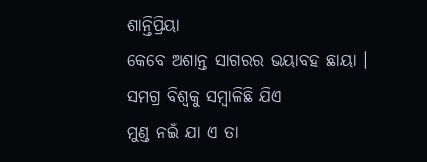ଶାନ୍ତିପ୍ରିୟା
କେବେ ଅଶାନ୍ତ ସାଗରର ଭୟାବହ ଛାୟା ।
ସମଗ୍ର ବିଶ୍ଵକୁ ସମ୍ବାଳିଛି ଯିଏ
ମୁଣ୍ଡ ନଇଁ ଯା ଏ ତା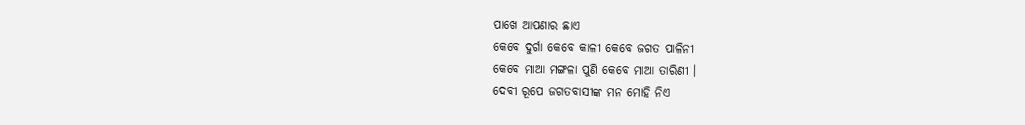ପାଖେ ଆପଣାର ଛାଏ
କେବେ ଦୁର୍ଗା କେବେ କାଳୀ କେବେ ଜଗତ ପାଳିନୀ
କେବେ ମାଆ ମଙ୍ଗଳା ପୁଣି କେବେ ମାଆ ତାରିଣୀ ।
ଦେବୀ ରୂପେ ଜଗତବାସୀଙ୍କ ମନ ମୋହି ନିଏ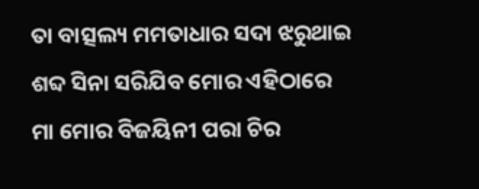ତା ବାତ୍ସଲ୍ୟ ମମତାଧାର ସଦା ଝରୁଥାଇ
ଶବ୍ଦ ସିନା ସରିଯିବ ମୋର ଏହିଠାରେ
ମା ମୋର ବିଜୟିନୀ ପରା ଚିର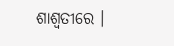ଶାଶ୍ଵତୀରେ ।